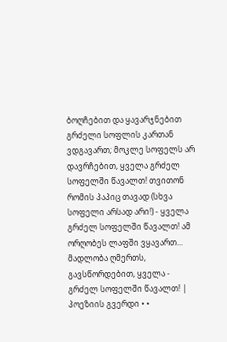ბოღჩებით და ყავარჯნებით გრძელი სოფლის კართან ვდგავართ; მოკლე სოფელს არ დავრჩებით, ყველა გრძელ სოფელში წავალთ! თვითონ რომის პაპიც თავად (სხვა სოფელი არსად არი!) - ყველა გრძელ სოფელში წავალთ! ამ ორღობეს ლაფში ვყავართ... მადლობა ღმერთს, გავსწორდებით, ყველა - გრძელ სოფელში წავალთ! |
პოეზიის გვერდი • •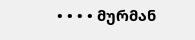• • • • მურმან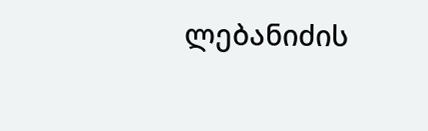ლებანიძის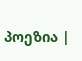პოეზია |